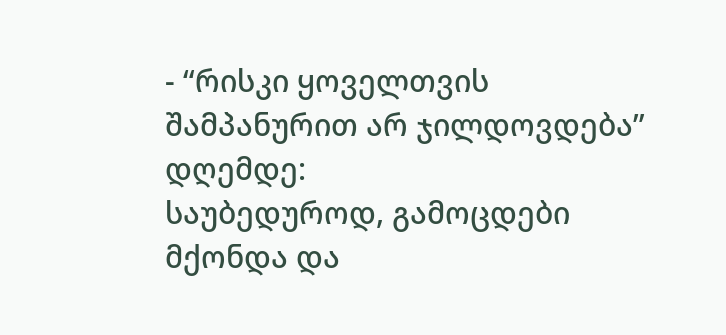- “რისკი ყოველთვის შამპანურით არ ჯილდოვდება”
დღემდე:
საუბედუროდ, გამოცდები მქონდა და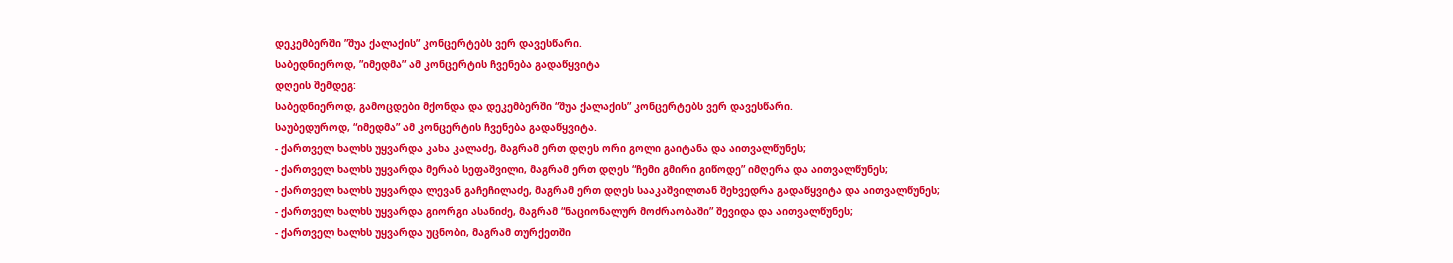დეკემბერში ”შუა ქალაქის” კონცერტებს ვერ დავესწარი.
საბედნიეროდ, ”იმედმა” ამ კონცერტის ჩვენება გადაწყვიტა
დღეის შემდეგ:
საბედნიეროდ, გამოცდები მქონდა და დეკემბერში “შუა ქალაქის” კონცერტებს ვერ დავესწარი.
საუბედუროდ, “იმედმა” ამ კონცერტის ჩვენება გადაწყვიტა.
- ქართველ ხალხს უყვარდა კახა კალაძე, მაგრამ ერთ დღეს ორი გოლი გაიტანა და აითვალწუნეს;
- ქართველ ხალხს უყვარდა მერაბ სეფაშვილი, მაგრამ ერთ დღეს “ჩემი გმირი გიწოდე” იმღერა და აითვალწუნეს;
- ქართველ ხალხს უყვარდა ლევან გაჩეჩილაძე, მაგრამ ერთ დღეს სააკაშვილთან შეხვედრა გადაწყვიტა და აითვალწუნეს;
- ქართველ ხალხს უყვარდა გიორგი ასანიძე, მაგრამ “ნაციონალურ მოძრაობაში” შევიდა და აითვალწუნეს;
- ქართველ ხალხს უყვარდა უცნობი, მაგრამ თურქეთში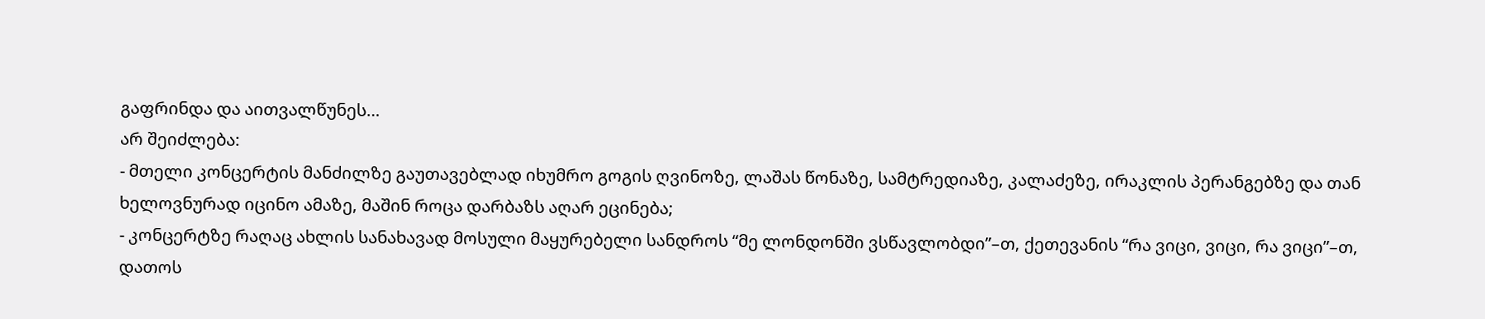გაფრინდა და აითვალწუნეს…
არ შეიძლება:
- მთელი კონცერტის მანძილზე გაუთავებლად იხუმრო გოგის ღვინოზე, ლაშას წონაზე, სამტრედიაზე, კალაძეზე, ირაკლის პერანგებზე და თან ხელოვნურად იცინო ამაზე, მაშინ როცა დარბაზს აღარ ეცინება;
- კონცერტზე რაღაც ახლის სანახავად მოსული მაყურებელი სანდროს “მე ლონდონში ვსწავლობდი”–თ, ქეთევანის “რა ვიცი, ვიცი, რა ვიცი”–თ, დათოს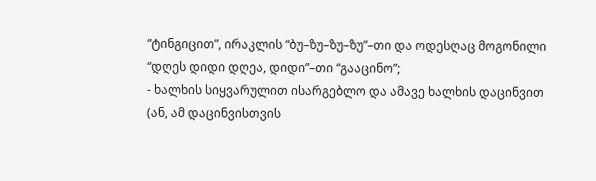“ტინგიცით”, ირაკლის “ბუ–ზუ–ზუ–ზუ”–თი და ოდესღაც მოგონილი “დღეს დიდი დღეა, დიდი”–თი “გააცინო”;
- ხალხის სიყვარულით ისარგებლო და ამავე ხალხის დაცინვით (ან, ამ დაცინვისთვის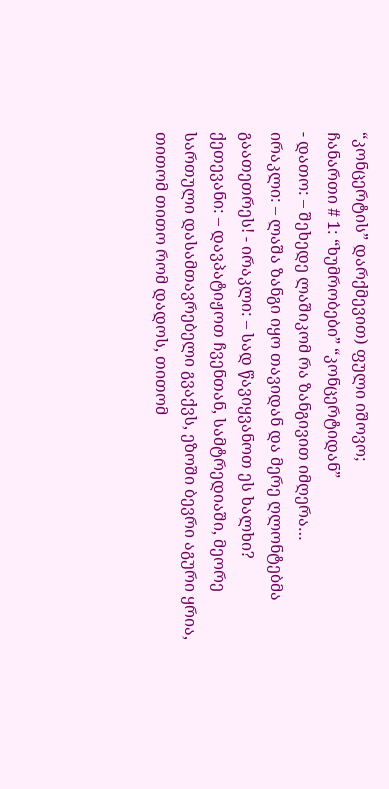“კონცერტის” დარქმევით) ფული იშოვო;
ჩანართი # 1: “ხუმრობები” “კონცერტიდან”
- დათო: – შეხედე ლაშიკომ რა ზანგივით იმღერა…
ირაკლი: – ლაშა ზანგი იყო თავიდან და მერე ღლონტებმა გაათეთრეს! - ირაკლი: – სად წავიყვანოთ ეს ხალხი?
ქეთევანი: – დავპატიჟოთ ჩვენთან, სამტრედიაში, მეორე სართული დასამთავრებელი გვაქვს, ეზოში ბევრი აგური ყრია, თითომ თითო რომ დადოს, თითომ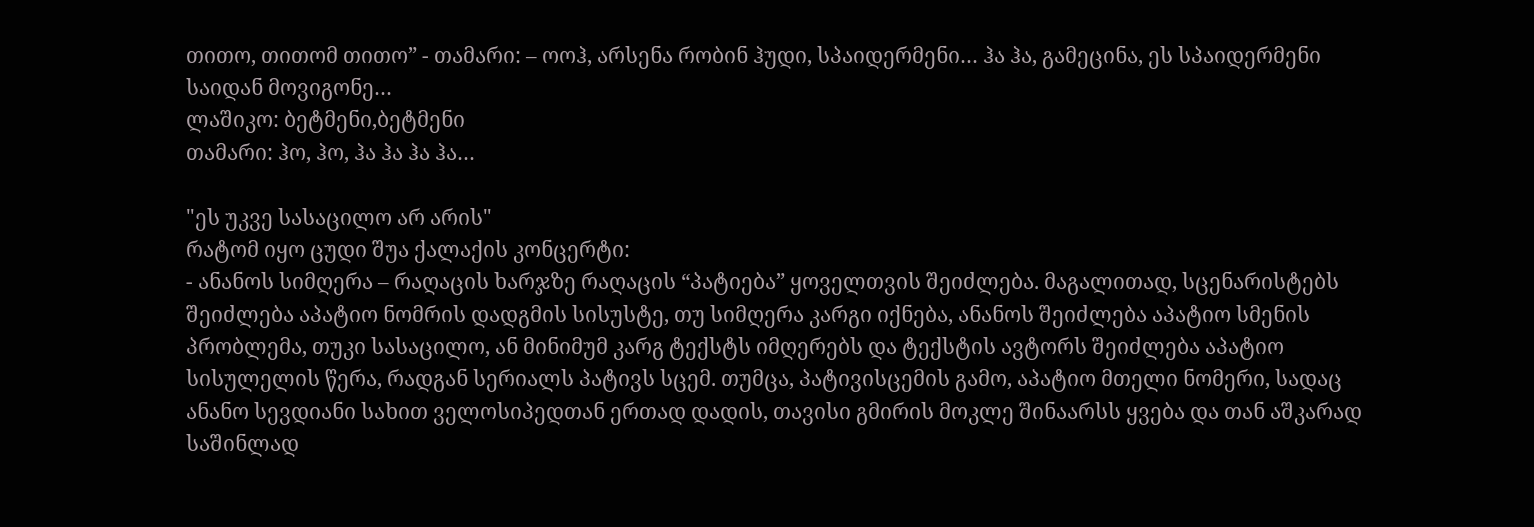თითო, თითომ თითო” - თამარი: – ოოჰ, არსენა რობინ ჰუდი, სპაიდერმენი… ჰა ჰა, გამეცინა, ეს სპაიდერმენი საიდან მოვიგონე…
ლაშიკო: ბეტმენი,ბეტმენი
თამარი: ჰო, ჰო, ჰა ჰა ჰა ჰა…

"ეს უკვე სასაცილო არ არის"
რატომ იყო ცუდი შუა ქალაქის კონცერტი:
- ანანოს სიმღერა – რაღაცის ხარჯზე რაღაცის “პატიება” ყოველთვის შეიძლება. მაგალითად, სცენარისტებს შეიძლება აპატიო ნომრის დადგმის სისუსტე, თუ სიმღერა კარგი იქნება, ანანოს შეიძლება აპატიო სმენის პრობლემა, თუკი სასაცილო, ან მინიმუმ კარგ ტექსტს იმღერებს და ტექსტის ავტორს შეიძლება აპატიო სისულელის წერა, რადგან სერიალს პატივს სცემ. თუმცა, პატივისცემის გამო, აპატიო მთელი ნომერი, სადაც ანანო სევდიანი სახით ველოსიპედთან ერთად დადის, თავისი გმირის მოკლე შინაარსს ყვება და თან აშკარად საშინლად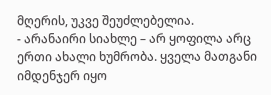მღერის, უკვე შეუძლებელია.
- არანაირი სიახლე – არ ყოფილა არც ერთი ახალი ხუმრობა. ყველა მათგანი იმდენჯერ იყო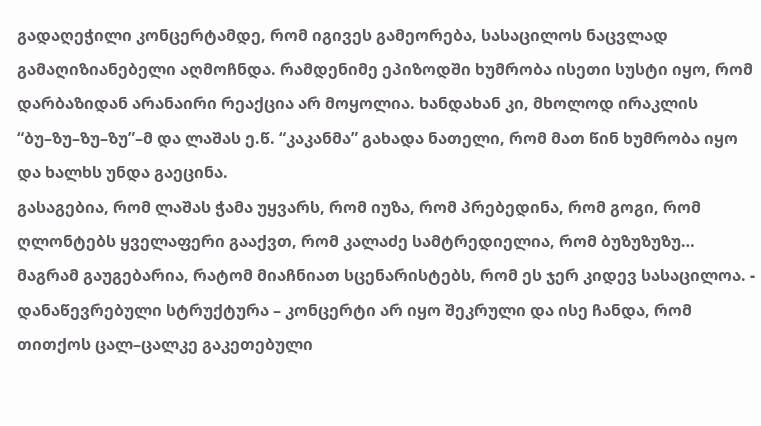გადაღეჭილი კონცერტამდე, რომ იგივეს გამეორება, სასაცილოს ნაცვლად გამაღიზიანებელი აღმოჩნდა. რამდენიმე ეპიზოდში ხუმრობა ისეთი სუსტი იყო, რომ დარბაზიდან არანაირი რეაქცია არ მოყოლია. ხანდახან კი, მხოლოდ ირაკლის “ბუ–ზუ–ზუ–ზუ”–მ და ლაშას ე.წ. “კაკანმა” გახადა ნათელი, რომ მათ წინ ხუმრობა იყო და ხალხს უნდა გაეცინა.
გასაგებია, რომ ლაშას ჭამა უყვარს, რომ იუზა, რომ პრებედინა, რომ გოგი, რომ ღლონტებს ყველაფერი გააქვთ, რომ კალაძე სამტრედიელია, რომ ბუზუზუზუ… მაგრამ გაუგებარია, რატომ მიაჩნიათ სცენარისტებს, რომ ეს ჯერ კიდევ სასაცილოა. - დანაწევრებული სტრუქტურა – კონცერტი არ იყო შეკრული და ისე ჩანდა, რომ თითქოს ცალ–ცალკე გაკეთებული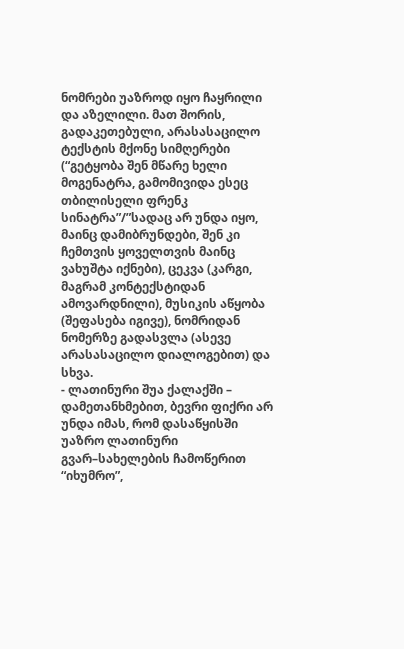ნომრები უაზროდ იყო ჩაყრილი და აზელილი. მათ შორის, გადაკეთებული, არასასაცილო ტექსტის მქონე სიმღერები (“გეტყობა შენ მწარე ხელი მოგენატრა, გამომივიდა ესეც თბილისელი ფრენკ სინატრა”/”სადაც არ უნდა იყო, მაინც დამიბრუნდები, შენ კი ჩემთვის ყოველთვის მაინც ვახუშტა იქნები), ცეკვა (კარგი, მაგრამ კონტექსტიდან ამოვარდნილი), მუსიკის აწყობა (შეფასება იგივე), ნომრიდან ნომერზე გადასვლა (ასევე არასასაცილო დიალოგებით) და სხვა.
- ლათინური შუა ქალაქში – დამეთანხმებით, ბევრი ფიქრი არ უნდა იმას, რომ დასაწყისში უაზრო ლათინური გვარ–სახელების ჩამოწერით “იხუმრო”,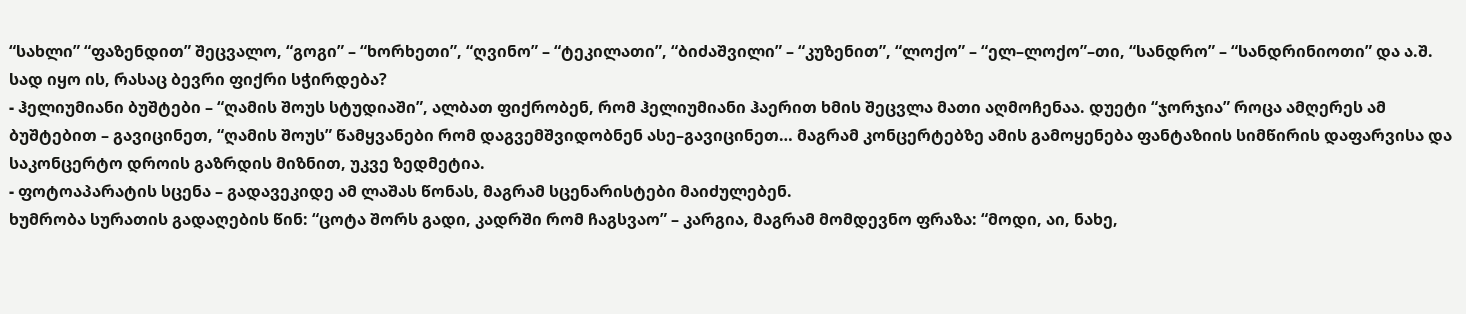“სახლი” “ფაზენდით” შეცვალო, “გოგი” – “ხორხეთი”, “ღვინო” – “ტეკილათი”, “ბიძაშვილი” – “კუზენით”, “ლოქო” – “ელ–ლოქო”–თი, “სანდრო” – “სანდრინიოთი” და ა.შ. სად იყო ის, რასაც ბევრი ფიქრი სჭირდება?
- ჰელიუმიანი ბუშტები – “ღამის შოუს სტუდიაში”, ალბათ ფიქრობენ, რომ ჰელიუმიანი ჰაერით ხმის შეცვლა მათი აღმოჩენაა. დუეტი “ჯორჯია” როცა ამღერეს ამ ბუშტებით – გავიცინეთ, “ღამის შოუს” წამყვანები რომ დაგვემშვიდობნენ ასე–გავიცინეთ… მაგრამ კონცერტებზე ამის გამოყენება ფანტაზიის სიმწირის დაფარვისა და საკონცერტო დროის გაზრდის მიზნით, უკვე ზედმეტია.
- ფოტოაპარატის სცენა – გადავეკიდე ამ ლაშას წონას, მაგრამ სცენარისტები მაიძულებენ.
ხუმრობა სურათის გადაღების წინ: “ცოტა შორს გადი, კადრში რომ ჩაგსვაო” – კარგია, მაგრამ მომდევნო ფრაზა: “მოდი, აი, ნახე,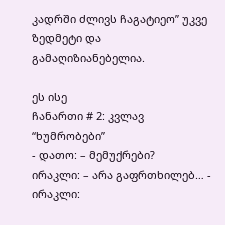კადრში ძლივს ჩაგატიეო” უკვე ზედმეტი და გამაღიზიანებელია.

ეს ისე
ჩანართი # 2: კვლავ “ხუმრობები”
- დათო: – მემუქრები?
ირაკლი: – არა გაფრთხილებ… - ირაკლი: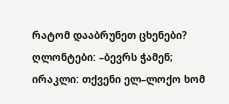რატომ დააბრუნეთ ცხენები?
ღლონტები: –ბევრს ჭამენ;
ირაკლი: თქვენი ელ–ლოქო ხომ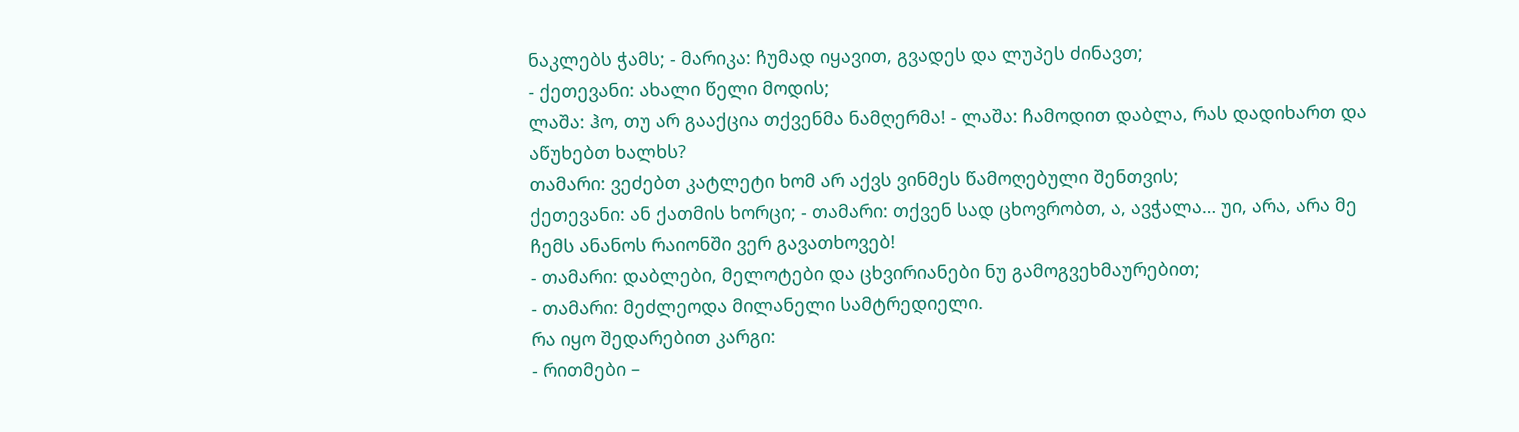ნაკლებს ჭამს; - მარიკა: ჩუმად იყავით, გვადეს და ლუპეს ძინავთ;
- ქეთევანი: ახალი წელი მოდის;
ლაშა: ჰო, თუ არ გააქცია თქვენმა ნამღერმა! - ლაშა: ჩამოდით დაბლა, რას დადიხართ და აწუხებთ ხალხს?
თამარი: ვეძებთ კატლეტი ხომ არ აქვს ვინმეს წამოღებული შენთვის;
ქეთევანი: ან ქათმის ხორცი; - თამარი: თქვენ სად ცხოვრობთ, ა, ავჭალა… უი, არა, არა მე ჩემს ანანოს რაიონში ვერ გავათხოვებ!
- თამარი: დაბლები, მელოტები და ცხვირიანები ნუ გამოგვეხმაურებით;
- თამარი: მეძლეოდა მილანელი სამტრედიელი.
რა იყო შედარებით კარგი:
- რითმები –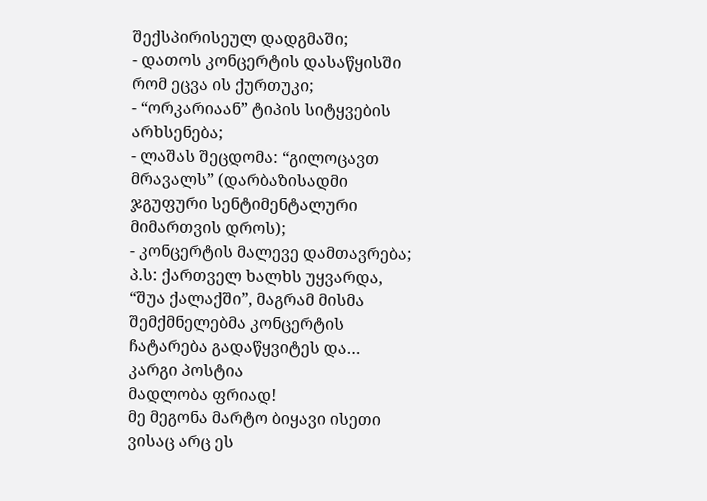შექსპირისეულ დადგმაში;
- დათოს კონცერტის დასაწყისში რომ ეცვა ის ქურთუკი;
- “ორკარიაან” ტიპის სიტყვების არხსენება;
- ლაშას შეცდომა: “გილოცავთ მრავალს” (დარბაზისადმი ჯგუფური სენტიმენტალური მიმართვის დროს);
- კონცერტის მალევე დამთავრება;
პ.ს: ქართველ ხალხს უყვარდა, “შუა ქალაქში”, მაგრამ მისმა შემქმნელებმა კონცერტის ჩატარება გადაწყვიტეს და…
კარგი პოსტია
მადლობა ფრიად!
მე მეგონა მარტო ბიყავი ისეთი ვისაც არც ეს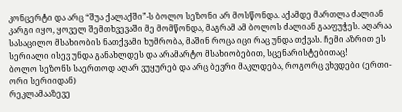კონცერტი და არც “შუა ქალაქში”-ს ბოლო სეზონი არ მოსწონდა. აქამდე მართლა ძალიან კარგი იყო, ყოველ შემთხვევაში მე მომწონდა, მაგრამ ამ ბოლოს ძალიან გააფუჭეს. აღარაა სასაცილო მსახიობის ნათქვამი ხუმრობა, მაშინ როცა იცი რაც უნდა თქვას. ჩემი აზრით ეს სერიალი ისევ უნდა განახლდეს და არამარტო მსახიობებით, სცენარისტებითაც!
ბოლო სეზონს საერთოდ აღარ ვუყურებ და არც ბევრი მაკლდება, როგორც ვხვდები (ერთი-ორი სერიიდან)
რეკლამააზევე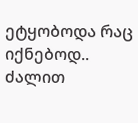ეტყობოდა რაც იქნებოდ.. ძალით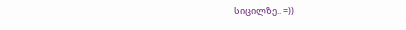სიცილზე.. =))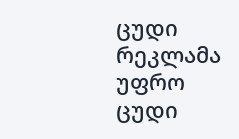ცუდი რეკლამა უფრო ცუდი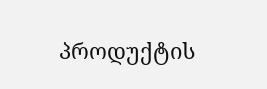პროდუქტის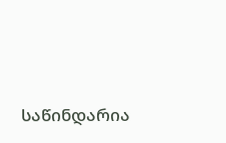საწინდარია